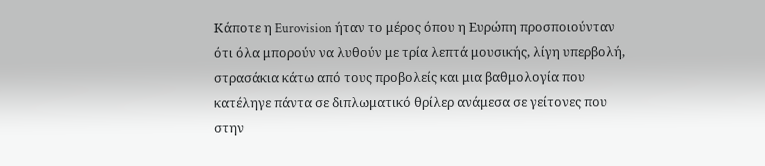Κάποτε η Eurovision ήταν το μέρος όπου η Ευρώπη προσποιούνταν ότι όλα μπορούν να λυθούν με τρία λεπτά μουσικής, λίγη υπερβολή, στρασάκια κάτω από τους προβολείς και μια βαθμολογία που κατέληγε πάντα σε διπλωματικό θρίλερ ανάμεσα σε γείτονες που στην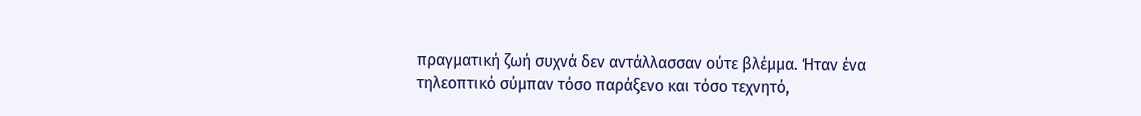πραγματική ζωή συχνά δεν αντάλλασσαν ούτε βλέμμα. Ήταν ένα τηλεοπτικό σύμπαν τόσο παράξενο και τόσο τεχνητό,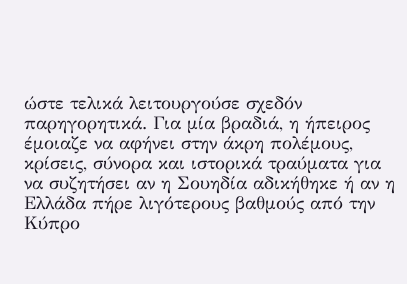ώστε τελικά λειτουργούσε σχεδόν παρηγορητικά. Για μία βραδιά, η ήπειρος έμοιαζε να αφήνει στην άκρη πολέμους, κρίσεις, σύνορα και ιστορικά τραύματα για να συζητήσει αν η Σουηδία αδικήθηκε ή αν η Ελλάδα πήρε λιγότερους βαθμούς από την Κύπρο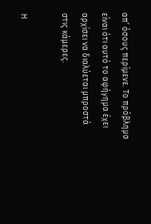απ’ όσους περίμενε. Το πρόβλημα είναι ότι αυτό το αφήγημα έχει αρχίσει να διαλύεται μπροστά στις κάμερες.

Η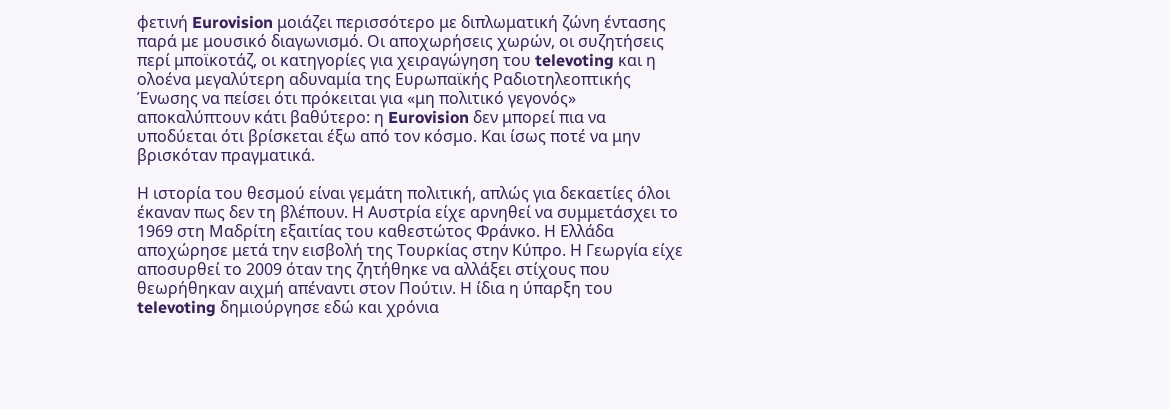φετινή Eurovision μοιάζει περισσότερο με διπλωματική ζώνη έντασης παρά με μουσικό διαγωνισμό. Οι αποχωρήσεις χωρών, οι συζητήσεις περί μποϊκοτάζ, οι κατηγορίες για χειραγώγηση του televoting και η ολοένα μεγαλύτερη αδυναμία της Ευρωπαϊκής Ραδιοτηλεοπτικής Ένωσης να πείσει ότι πρόκειται για «μη πολιτικό γεγονός» αποκαλύπτουν κάτι βαθύτερο: η Eurovision δεν μπορεί πια να υποδύεται ότι βρίσκεται έξω από τον κόσμο. Και ίσως ποτέ να μην βρισκόταν πραγματικά.

Η ιστορία του θεσμού είναι γεμάτη πολιτική, απλώς για δεκαετίες όλοι έκαναν πως δεν τη βλέπουν. Η Αυστρία είχε αρνηθεί να συμμετάσχει το 1969 στη Μαδρίτη εξαιτίας του καθεστώτος Φράνκο. Η Ελλάδα αποχώρησε μετά την εισβολή της Τουρκίας στην Κύπρο. Η Γεωργία είχε αποσυρθεί το 2009 όταν της ζητήθηκε να αλλάξει στίχους που θεωρήθηκαν αιχμή απέναντι στον Πούτιν. Η ίδια η ύπαρξη του televoting δημιούργησε εδώ και χρόνια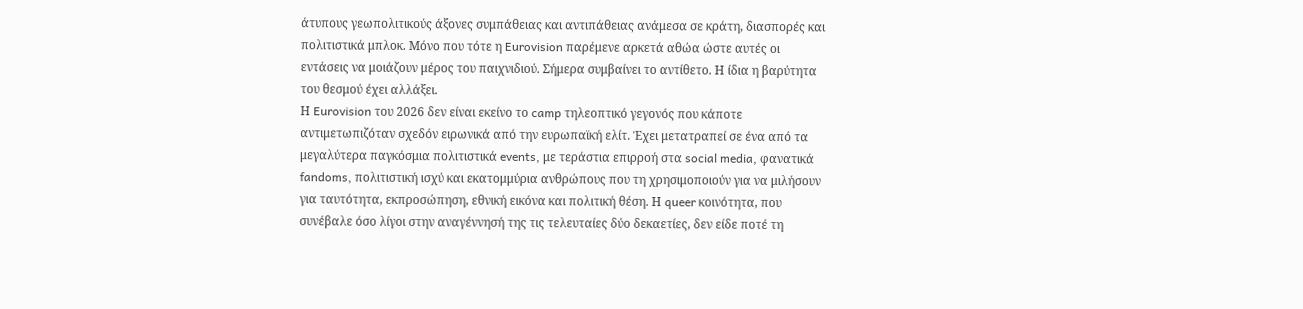άτυπους γεωπολιτικούς άξονες συμπάθειας και αντιπάθειας ανάμεσα σε κράτη, διασπορές και πολιτιστικά μπλοκ. Μόνο που τότε η Eurovision παρέμενε αρκετά αθώα ώστε αυτές οι εντάσεις να μοιάζουν μέρος του παιχνιδιού. Σήμερα συμβαίνει το αντίθετο. Η ίδια η βαρύτητα του θεσμού έχει αλλάξει.
Η Eurovision του 2026 δεν είναι εκείνο το camp τηλεοπτικό γεγονός που κάποτε αντιμετωπιζόταν σχεδόν ειρωνικά από την ευρωπαϊκή ελίτ. Έχει μετατραπεί σε ένα από τα μεγαλύτερα παγκόσμια πολιτιστικά events, με τεράστια επιρροή στα social media, φανατικά fandoms, πολιτιστική ισχύ και εκατομμύρια ανθρώπους που τη χρησιμοποιούν για να μιλήσουν για ταυτότητα, εκπροσώπηση, εθνική εικόνα και πολιτική θέση. Η queer κοινότητα, που συνέβαλε όσο λίγοι στην αναγέννησή της τις τελευταίες δύο δεκαετίες, δεν είδε ποτέ τη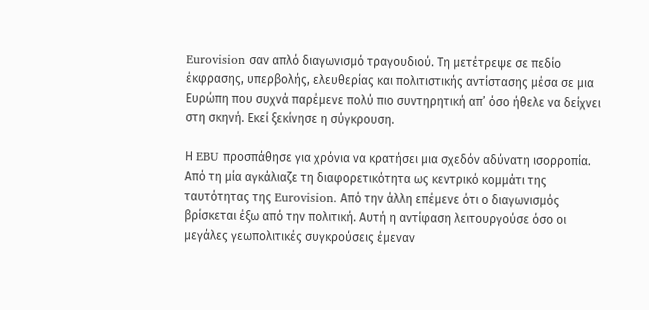Eurovision σαν απλό διαγωνισμό τραγουδιού. Τη μετέτρεψε σε πεδίο έκφρασης, υπερβολής, ελευθερίας και πολιτιστικής αντίστασης μέσα σε μια Ευρώπη που συχνά παρέμενε πολύ πιο συντηρητική απ’ όσο ήθελε να δείχνει στη σκηνή. Εκεί ξεκίνησε η σύγκρουση.

Η EBU προσπάθησε για χρόνια να κρατήσει μια σχεδόν αδύνατη ισορροπία. Από τη μία αγκάλιαζε τη διαφορετικότητα ως κεντρικό κομμάτι της ταυτότητας της Eurovision. Από την άλλη επέμενε ότι ο διαγωνισμός βρίσκεται έξω από την πολιτική. Αυτή η αντίφαση λειτουργούσε όσο οι μεγάλες γεωπολιτικές συγκρούσεις έμεναν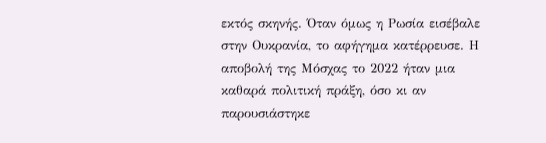εκτός σκηνής. Όταν όμως η Ρωσία εισέβαλε στην Ουκρανία, το αφήγημα κατέρρευσε. Η αποβολή της Μόσχας το 2022 ήταν μια καθαρά πολιτική πράξη, όσο κι αν παρουσιάστηκε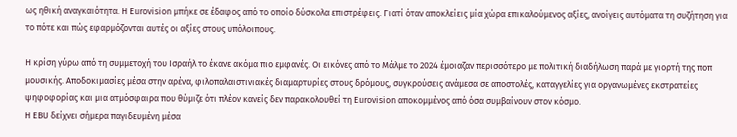ως ηθική αναγκαιότητα. Η Eurovision μπήκε σε έδαφος από το οποίο δύσκολα επιστρέφεις. Γιατί όταν αποκλείεις μία χώρα επικαλούμενος αξίες, ανοίγεις αυτόματα τη συζήτηση για το πότε και πώς εφαρμόζονται αυτές οι αξίες στους υπόλοιπους.

Η κρίση γύρω από τη συμμετοχή του Ισραήλ το έκανε ακόμα πιο εμφανές. Οι εικόνες από το Μάλμε το 2024 έμοιαζαν περισσότερο με πολιτική διαδήλωση παρά με γιορτή της ποπ μουσικής. Αποδοκιμασίες μέσα στην αρένα, φιλοπαλαιστινιακές διαμαρτυρίες στους δρόμους, συγκρούσεις ανάμεσα σε αποστολές, καταγγελίες για οργανωμένες εκστρατείες ψηφοφορίας και μια ατμόσφαιρα που θύμιζε ότι πλέον κανείς δεν παρακολουθεί τη Eurovision αποκομμένος από όσα συμβαίνουν στον κόσμο.
Η EBU δείχνει σήμερα παγιδευμένη μέσα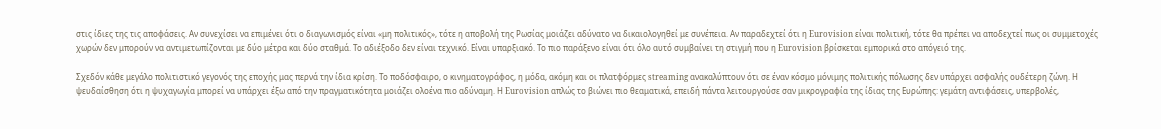στις ίδιες της τις αποφάσεις. Αν συνεχίσει να επιμένει ότι ο διαγωνισμός είναι «μη πολιτικός», τότε η αποβολή της Ρωσίας μοιάζει αδύνατο να δικαιολογηθεί με συνέπεια. Αν παραδεχτεί ότι η Eurovision είναι πολιτική, τότε θα πρέπει να αποδεχτεί πως οι συμμετοχές χωρών δεν μπορούν να αντιμετωπίζονται με δύο μέτρα και δύο σταθμά. Το αδιέξοδο δεν είναι τεχνικό. Είναι υπαρξιακό. Το πιο παράξενο είναι ότι όλο αυτό συμβαίνει τη στιγμή που η Eurovision βρίσκεται εμπορικά στο απόγειό της.

Σχεδόν κάθε μεγάλο πολιτιστικό γεγονός της εποχής μας περνά την ίδια κρίση. Το ποδόσφαιρο, ο κινηματογράφος, η μόδα, ακόμη και οι πλατφόρμες streaming ανακαλύπτουν ότι σε έναν κόσμο μόνιμης πολιτικής πόλωσης δεν υπάρχει ασφαλής ουδέτερη ζώνη. Η ψευδαίσθηση ότι η ψυχαγωγία μπορεί να υπάρχει έξω από την πραγματικότητα μοιάζει ολοένα πιο αδύναμη. Η Eurovision απλώς το βιώνει πιο θεαματικά, επειδή πάντα λειτουργούσε σαν μικρογραφία της ίδιας της Ευρώπης: γεμάτη αντιφάσεις, υπερβολές,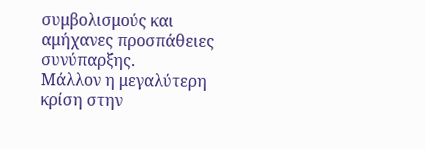συμβολισμούς και αμήχανες προσπάθειες συνύπαρξης.
Μάλλον η μεγαλύτερη κρίση στην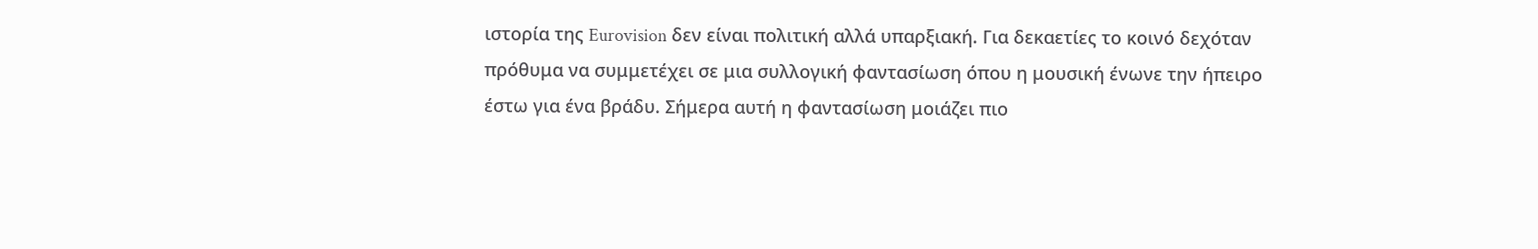ιστορία της Eurovision δεν είναι πολιτική αλλά υπαρξιακή. Για δεκαετίες το κοινό δεχόταν πρόθυμα να συμμετέχει σε μια συλλογική φαντασίωση όπου η μουσική ένωνε την ήπειρο έστω για ένα βράδυ. Σήμερα αυτή η φαντασίωση μοιάζει πιο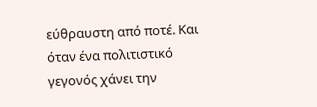εύθραυστη από ποτέ. Και όταν ένα πολιτιστικό γεγονός χάνει την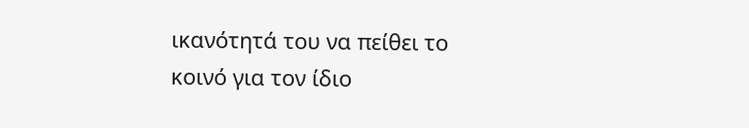ικανότητά του να πείθει το κοινό για τον ίδιο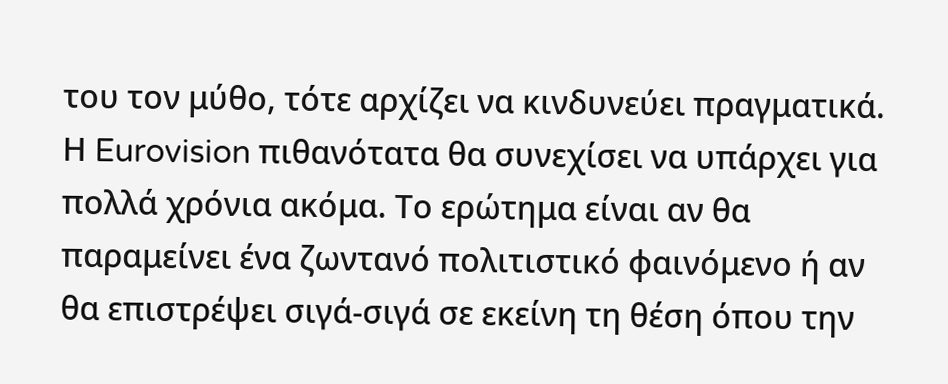του τον μύθο, τότε αρχίζει να κινδυνεύει πραγματικά. Η Eurovision πιθανότατα θα συνεχίσει να υπάρχει για πολλά χρόνια ακόμα. Το ερώτημα είναι αν θα παραμείνει ένα ζωντανό πολιτιστικό φαινόμενο ή αν θα επιστρέψει σιγά-σιγά σε εκείνη τη θέση όπου την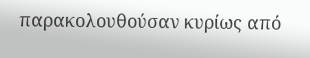παρακολουθούσαν κυρίως από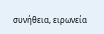συνήθεια, ειρωνεία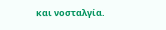και νοσταλγία.